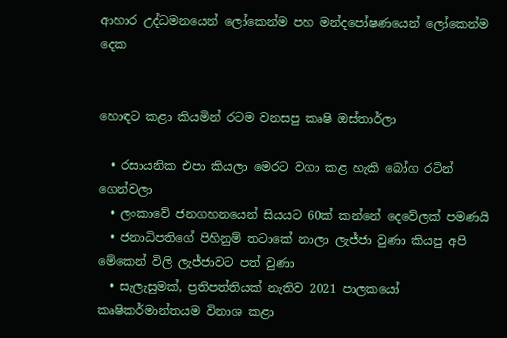ආහාර උද්ධමනයෙන් ලෝකෙන්ම පහ මන්දපෝෂණයෙන් ලෝකෙන්ම දෙක


හොඳට කළා කියමින් රටම වනසපු කෘෂි ඔස්තාර්ලා

  • රසායනික එපා කියලා මෙරට වගා කළ හැකි බෝග රටින් ගෙන්වලා
  • ලංකාවේ ජනගහනයෙන් සියයට 60ක් කන්නේ දෙවේලක් පමණයි
  • ජනාධිපතිගේ පිහිනුම් තටාකේ නාලා ලැජ්ජා වුණා කියපු අපි මේකෙන් විලි ලැජ්ජාවට පත් වුණා
  • සැලැසුමක්, ප්‍රතිපත්තියක් නැතිව 2021 පාලකයෝ කෘෂිකර්මාන්තයම විනාශ කළා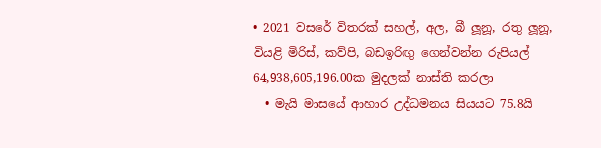• 2021 වසරේ විතරක් සහල්, අල, බී ලූනූ, රතු ලූනූ, වියළි මිරිස්, කව්පි, බඩඉරිඟු ගෙන්වන්න රුපියල් 64,938,605,196.00ක මුදලක් නාස්ති කරලා
  • මැයි මාසයේ ආහාර උද්ධමනය සියයට 75.8යි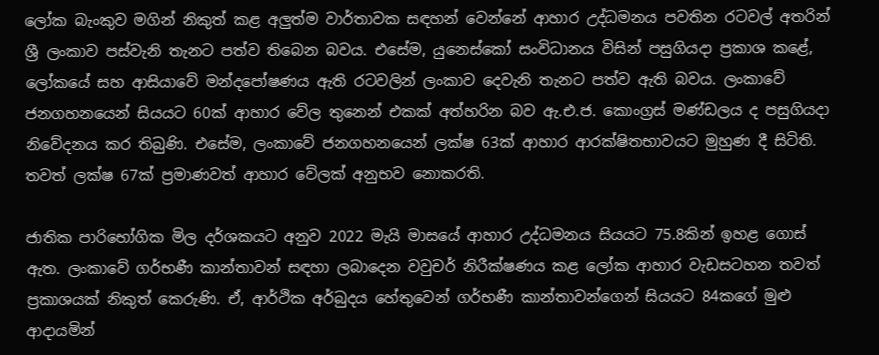ලෝක බැංකුව මගින් නිකුත් කළ අලු‍ත්ම වාර්තාවක සඳහන් වෙන්නේ ආහාර උද්ධමනය පවතින රටවල් අතරින් ශ්‍රී ලංකාව පස්වැනි තැනට පත්ව තිබෙන බවය. එසේම, යුනෙස්කෝ සංවිධානය විසින් පසුගියදා ප්‍රකාශ කළේ, ලෝකයේ සහ ආසියාවේ මන්දපෝෂණය ඇති රටවලින් ලංකාව දෙවැනි තැනට පත්ව ඇති බවය. ලංකාවේ ජනගහනයෙන් සියයට 60ක් ආහාර වේල තුනෙන් එකක් අත්හරින බව ඇ.එ.ජ. කොංග්‍රස් මණ්ඩලය ද පසුගියදා නිවේදනය කර තිබුණි. එසේම, ලංකාවේ ජනගහනයෙන් ලක්ෂ 63ක් ආහාර ආරක්ෂිතභාවයට මුහුණ දී සිටිති. තවත් ලක්ෂ 67ක් ප්‍රමාණවත් ආහාර වේලක් අනුභව නොකරති.

ජාතික පාරිභෝගික මිල දර්ශකයට අනුව 2022 මැයි මාසයේ ආහාර උද්ධමනය සියයට 75.8කින් ඉහළ ගොස් ඇත. ලංකාවේ ගර්භණී කාන්තාවන් සඳහා ලබාදෙන වවුචර් නිරීක්ෂණය කළ ලෝක ආහාර වැඩසටහන තවත් ප්‍රකාශයක් නිකුත් කෙරුණි. ඒ, ආර්ථික අර්බුදය හේතුවෙන් ගර්භණී කාන්තාවන්ගෙන් සියයට 84කගේ මුළු ආදායමින්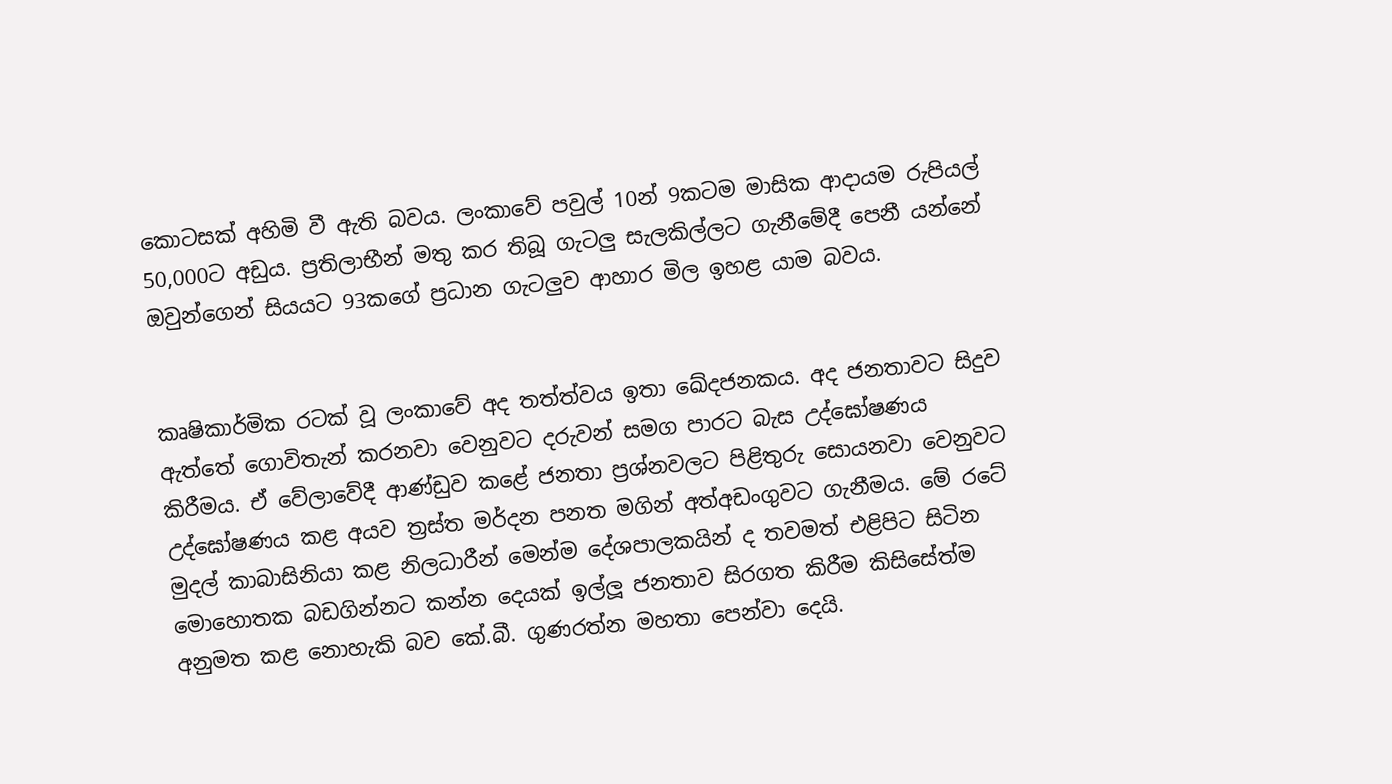කොටසක් අහිමි වී ඇති බවය. ලංකාවේ පවුල් 10න් 9කටම මාසික ආදායම රුපියල් 50,000ට අඩුය. ප්‍රතිලාභීන් මතු කර තිබූ ගැටලු‍ සැලකිල්ලට ගැනීමේදී පෙනී යන්නේ ඔවුන්ගෙන් සියයට 93කගේ ප්‍රධාන ගැටලු‍ව ආහාර මිල ඉහළ යාම බවය.


කෘෂිකාර්මික රටක් වූ ලංකාවේ අද තත්ත්වය ඉතා ඛේදජනකය. අද ජනතාවට සිදුව ඇත්තේ ගොවිතැන් කරනවා වෙනුවට දරුවන් සමග පාරට බැස උද්ඝෝෂණය කිරීමය. ඒ වේලාවේදී ආණ්ඩුව කළේ ජනතා ප්‍රශ්නවලට පිළිතුරු සොයනවා වෙනුවට උද්ඝෝෂණය කළ අයව ත්‍රස්ත මර්දන පනත මගින් අත්අඩංගුවට ගැනීමය. මේ රටේ මුදල් කාබාසිනියා කළ නිලධාරීන් මෙන්ම දේශපාලකයින් ද තවමත් එළිපිට සිටින මොහොතක බඩගින්නට කන්න දෙයක් ඉල්ලූ ජනතාව සිරගත කිරීම කිසිසේත්ම අනුමත කළ නොහැකි බව කේ.බී. ගුණරත්න මහතා පෙන්වා දෙයි.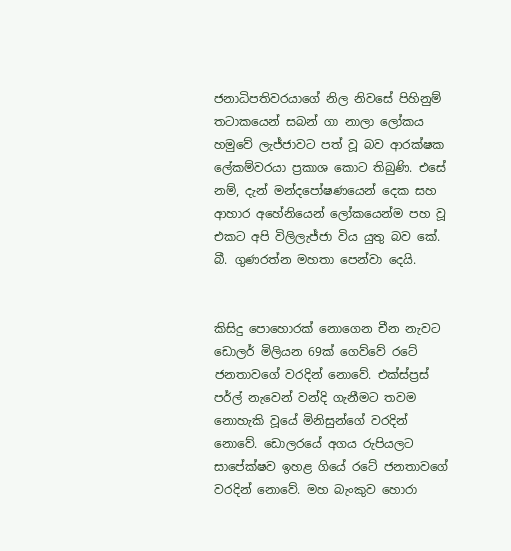ජනාධිපතිවරයාගේ නිල නිවසේ පිහිනුම් තටාකයෙන් සබන් ගා නාලා ලෝකය හමුවේ ලැජ්ජාවට පත් වූ බව ආරක්ෂක ලේකම්වරයා ප්‍රකාශ කොට තිබුණි. එසේ නම්, දැන් මන්දපෝෂණයෙන් දෙක සහ ආහාර අහේනියෙන් ලෝකයෙන්ම පහ වූ එකට අපි විලිලැජ්ජා විය යුතු බව කේ. බී. ගුණරත්න මහතා පෙන්වා දෙයි.


කිසිදු පොහොරක් නොගෙන චීන නැවට ඩොලර් මිලියන 69ක් ගෙව්වේ රටේ ජනතාවගේ වරදින් නොවේ. එක්ස්ප්‍රස් පර්ල් නැවෙන් වන්දි ගැනීමට තවම නොහැකි වූයේ මිනිසුන්ගේ වරදින් නොවේ. ඩොලරයේ අගය රුපියලට සාපේක්ෂව ඉහළ ගියේ රටේ ජනතාවගේ වරදින් නොවේ. මහ බැංකුව හොරා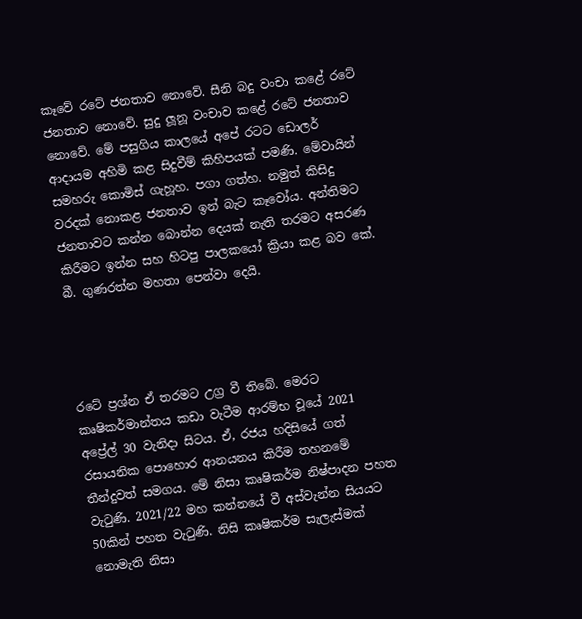කෑවේ රටේ ජනතාව නොවේ. සීනි බදු වංචා කළේ රටේ ජනතාව නොවේ. සුදු ලූනූ වංචාව කළේ රටේ ජනතාව නොවේ. මේ පසුගිය කාලයේ අපේ රටට ඩොලර් ආදායම අහිමි කළ සිදුවීම් කිහිපයක් පමණි. මේවායින් සමහරු කොමිස් ගැහූහ. පගා ගත්හ. නමුත් කිසිදු වරදක් නොකළ ජනතාව ඉන් බැට කෑවෝය. අන්තිමට ජනතාවට කන්න බොන්න දෙයක් නැති තරමට අසරණ කිරීමට ඉන්න සහ හිටපු පාලකයෝ ක්‍රියා කළ බව කේ. බී. ගුණරත්න මහතා පෙන්වා දෙයි.




රටේ ප්‍රශ්න ඒ තරමට උග්‍ර වී තිබේ. මෙරට කෘෂිකර්මාන්තය කඩා වැටීම ආරම්භ වූයේ 2021 අප්‍රේල් 30 වැනිදා සිටය. ඒ, රජය හදිසියේ ගත් රසායනික පොහොර ආනයනය කිරීම තහනමේ තීන්දුවත් සමගය. මේ නිසා කෘෂිකර්ම නිෂ්පාදන පහත වැටුණි. 2021/22 මහ කන්නයේ වී අස්වැන්න සියයට 50කින් පහත වැටුණි. නිසි කෘෂිකර්ම සැලැස්මක් නොමැති නිසා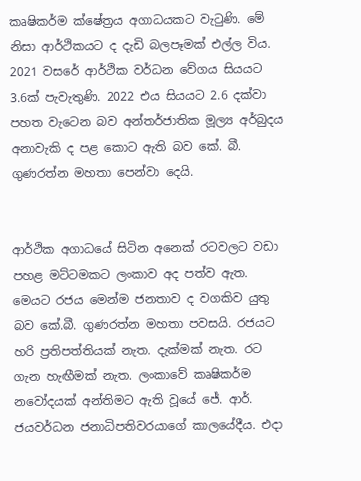කෘෂිකර්ම ක්ෂේත්‍රය අගාධයකට වැටුණි. මේ නිසා ආර්ථිකයට ද දැඩි බලපෑමක් එල්ල විය. 2021 වසරේ ආර්ථික වර්ධන වේගය සියයට 3.6ක් පැවැතුණි. 2022 එය සියයට 2.6 දක්වා පහත වැටෙන බව අන්තර්ජාතික මූල්‍ය අර්බුදය අනාවැකි ද පළ කොට ඇති බව කේ. බී. ගුණරත්න මහතා පෙන්වා දෙයි.


ආර්ථික අගාධයේ සිටින අනෙක් රටවලට වඩා පහළ මට්ටමකට ලංකාව අද පත්ව ඇත. මෙයට රජය මෙන්ම ජනතාව ද වගකිව යුතු බව කේ.බී. ගුණරත්න මහතා පවසයි. රජයට හරි ප්‍රතිපත්තියක් නැත. දැක්මක් නැත. රට ගැන හැඟීමක් නැත. ලංකාවේ කෘෂිකර්ම නවෝදයක් අන්තිමට ඇති වූයේ ජේ. ආර්. ජයවර්ධන ජනාධිපතිවරයාගේ කාලයේදීය. එදා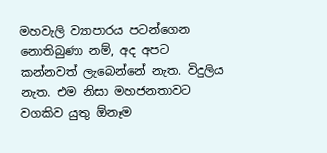මහවැලි ව්‍යාපාරය පටන්ගෙන නොතිබුණා නම්, අද අපට කන්නවත් ලැබෙන්නේ නැත. විදුලිය නැත. එම නිසා මහජනතාවට වගකිව යුතු ඕනෑම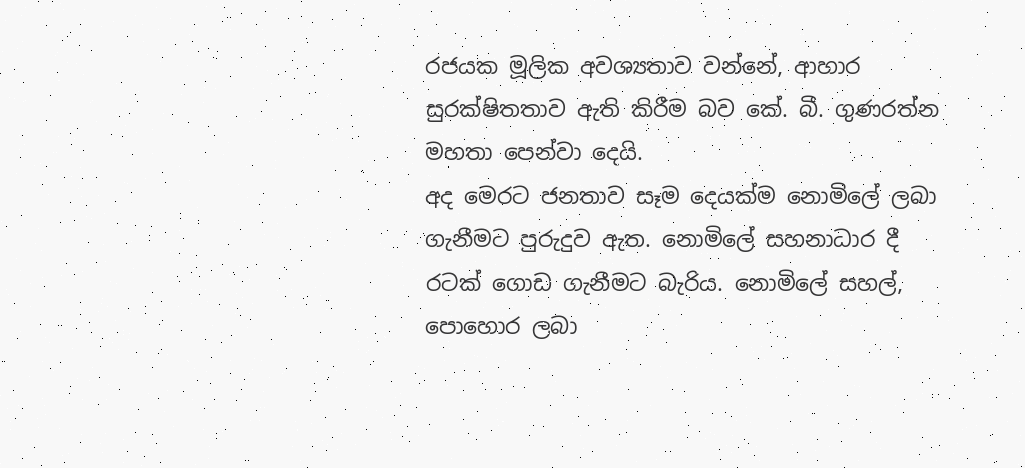රජයක මූලික අවශ්‍යතාව වන්නේ, ආහාර සුරක්ෂිතතාව ඇති කිරීම බව කේ. බී. ගුණරත්න මහතා පෙන්වා දෙයි.
අද මෙරට ජනතාව සෑම දෙයක්ම නොමිලේ ලබා ගැනීමට පුරුදුව ඇත. නොමිලේ සහනාධාර දී රටක් ගොඩ ගැනීමට බැරිය. නොමිලේ සහල්, පොහොර ලබා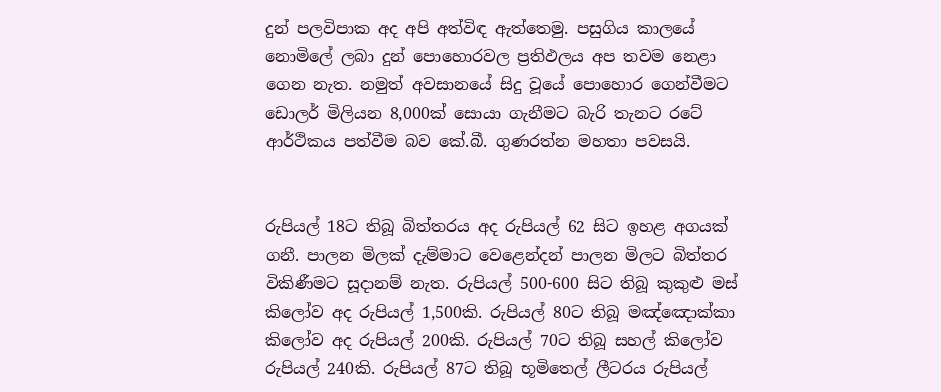දුන් පලවිපාක අද අපි අත්විඳ ඇත්තෙමු. පසුගිය කාලයේ නොමිලේ ලබා දුන් පොහොරවල ප්‍රතිඵලය අප තවම නෙළා ගෙන නැත. නමුත් අවසානයේ සිදු වූයේ පොහොර ගෙන්වීමට ඩොලර් මිලියන 8,000ක් සොයා ගැනීමට බැරි තැනට රටේ ආර්ථිකය පත්වීම බව කේ.බී. ගුණරත්න මහතා පවසයි.


රුපියල් 18ට තිබූ බිත්තරය අද රුපියල් 62 සිට ඉහළ අගයක් ගනී. පාලන මිලක් දැම්මාට වෙළෙන්දන් පාලන මිලට බිත්තර විකිණීමට සූදානම් නැත. රුපියල් 500-600 සිට තිබූ කුකුළු මස් කිලෝව අද රුපියල් 1,500කි. රුපියල් 80ට තිබූ මඤ්ඤොක්කා කිලෝව අද රුපියල් 200කි. රුපියල් 70ට තිබූ සහල් කිලෝව රුපියල් 240කි. රුපියල් 87ට තිබූ භූමිතෙල් ලීටරය රුපියල්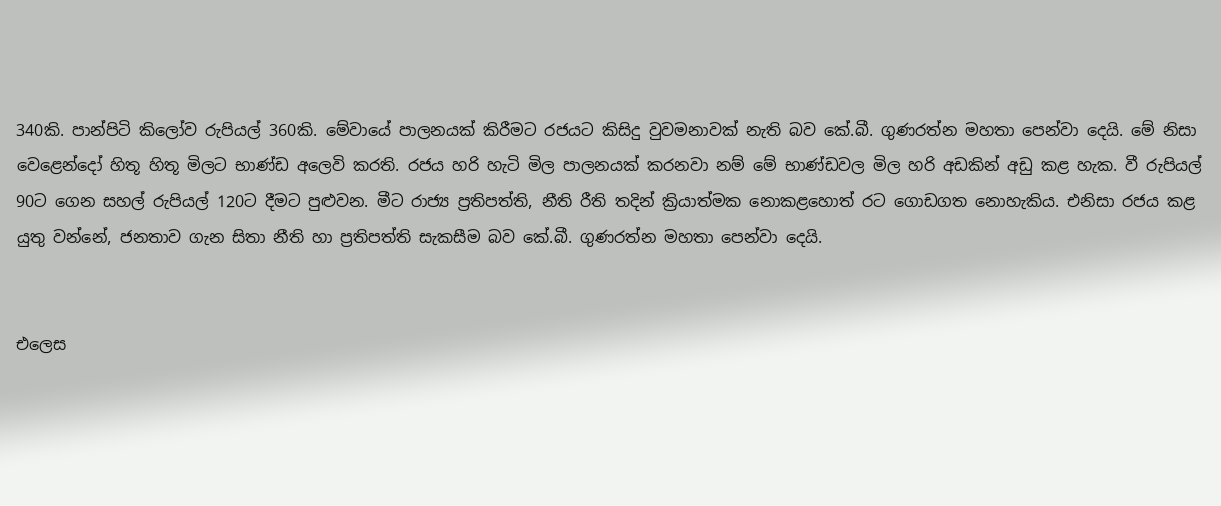340කි. පාන්පිටි කිලෝව රුපියල් 360කි. මේවායේ පාලනයක් කිරීමට රජයට කිසිදු වුවමනාවක් නැති බව කේ.බී. ගුණරත්න මහතා පෙන්වා දෙයි. මේ නිසා වෙළෙන්දෝ හිතූ හිතූ මිලට භාණ්ඩ අලෙවි කරති. රජය හරි හැටි මිල පාලනයක් කරනවා නම් මේ භාණ්ඩවල මිල හරි අඩකින් අඩු කළ හැක. වී රුපියල් 90ට ගෙන සහල් රුපියල් 120ට දීමට පුළුවන. මීට රාජ්‍ය ප්‍රතිපත්ති, නීති රීති තදින් ක්‍රියාත්මක නොකළහොත් රට ගොඩගත නොහැකිය. එනිසා රජය කළ යුතු වන්නේ, ජනතාව ගැන සිතා නීති හා ප්‍රතිපත්ති සැකසීම බව කේ.බී. ගුණරත්න මහතා පෙන්වා දෙයි.


එලෙස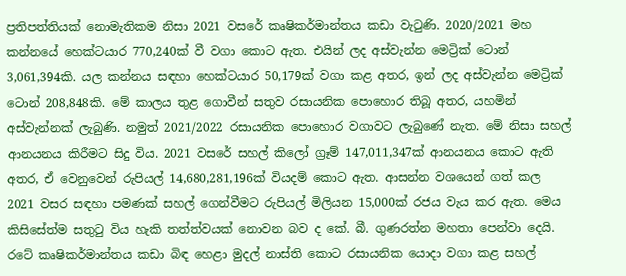ප්‍රතිපත්තියක් නොමැතිකම නිසා 2021 වසරේ කෘෂිකර්මාන්තය කඩා වැටුණි. 2020/2021 මහ කන්නයේ හෙක්ටයාර 770,240ක් වී වගා කොට ඇත. එයින් ලද අස්වැන්න මෙට්‍රික් ටොන් 3,061,394කි. යල කන්නය සඳහා හෙක්ටයාර 50,179ක් වගා කළ අතර, ඉන් ලද අස්වැන්න මෙට්‍රික් ටොන් 208,848කි. මේ කාලය තුළ ගොවීන් සතුව රසායනික පොහොර තිබූ අතර, යහමින් අස්වැන්නක් ලැබුණි. නමුත් 2021/2022 රසායනික පොහොර වගාවට ලැබුණේ නැත. මේ නිසා සහල් ආනයනය කිරීමට සිදු විය. 2021 වසරේ සහල් කිලෝ ග්‍රෑම් 147,011,347ක් ආනයනය කොට ඇති අතර, ඒ වෙනුවෙන් රුපියල් 14,680,281,196ක් වියදම් කොට ඇත. ආසන්න වශයෙන් ගත් කල 2021 වසර සඳහා පමණක් සහල් ගෙන්වීමට රුපියල් මිලියන 15,000ක් රජය වැය කර ඇත. මෙය කිසිසේත්ම සතුටු විය හැකි තත්ත්වයක් නොවන බව ද කේ. බී. ගුණරත්න මහතා පෙන්වා දෙයි. රටේ කෘෂිකර්මාන්තය කඩා බිඳ හෙළා මුදල් නාස්ති කොට රසායනික යොදා වගා කළ සහල්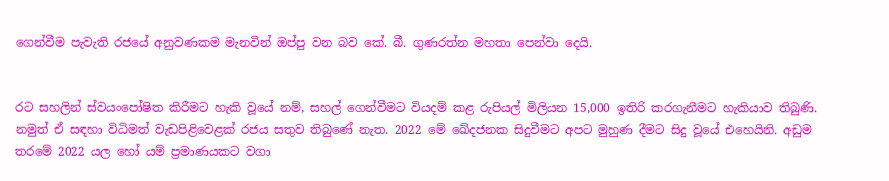ගෙන්වීම පැවැති රජයේ අනුවණකම මැනවින් ඔප්පු වන බව කේ. බී. ගුණරත්න මහතා පෙන්වා දෙයි.


රට සහලින් ස්වයංපෝෂිත කිරීමට හැකි වූයේ නම්, සහල් ගෙන්වීමට වියදම් කළ රුපියල් මිලියන 15,000 ඉතිරි කරගැනීමට හැකියාව තිබුණි. නමුත් ඒ සඳහා විධිමත් වැඩපිළිවෙළක් රජය සතුව තිබුණේ නැත. 2022 මේ ඛේදජනක සිදුවීමට අපට මුහුණ දීමට සිදු වූයේ එහෙයිනි. අඩුම තරමේ 2022 යල හෝ යම් ප්‍රමාණයකට වගා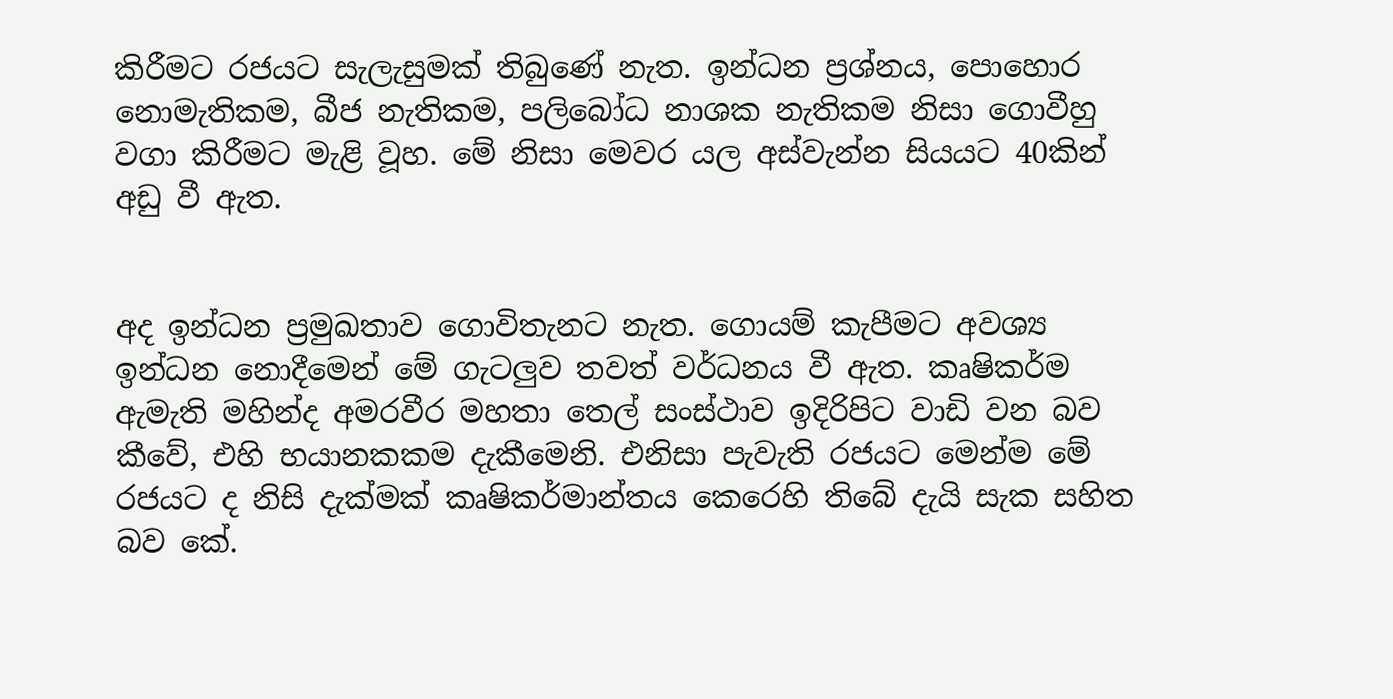කිරීමට රජයට සැලැසුමක් තිබුණේ නැත. ඉන්ධන ප්‍රශ්නය, පොහොර නොමැතිකම, බීජ නැතිකම, පලිබෝධ නාශක නැතිකම නිසා ගොවීහු වගා කිරීමට මැළි වූහ. මේ නිසා මෙවර යල අස්වැන්න සියයට 40කින් අඩු වී ඇත.


අද ඉන්ධන ප්‍රමුඛතාව ගොවිතැනට නැත. ගොයම් කැපීමට අවශ්‍ය ඉන්ධන නොදීමෙන් මේ ගැටලු‍ව තවත් වර්ධනය වී ඇත. කෘෂිකර්ම ඇමැති මහින්ද අමරවීර මහතා තෙල් සංස්ථාව ඉදිරිපිට වාඩි වන බව කීවේ, එහි භයානකකම දැකීමෙනි. එනිසා පැවැති රජයට මෙන්ම මේ රජයට ද නිසි දැක්මක් කෘෂිකර්මාන්තය කෙරෙහි තිබේ දැයි සැක සහිත බව කේ.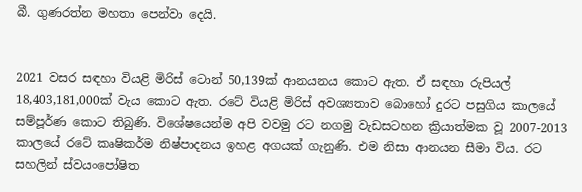බී. ගුණරත්න මහතා පෙන්වා දෙයි.


2021 වසර සඳහා වියළි මිරිස් ටොන් 50,139ක් ආනයනය කොට ඇත. ඒ සඳහා රුපියල් 18,403,181,000ක් වැය කොට ඇත. රටේ වියළි මිරිස් අවශ්‍යතාව බොහෝ දුරට පසුගිය කාලයේ සම්පූර්ණ කොට තිබුණි. විශේෂයෙන්ම අපි වවමු රට නගමු වැඩසටහන ක්‍රියාත්මක වූ 2007-2013 කාලයේ රටේ කෘෂිකර්ම නිෂ්පාදනය ඉහළ අගයක් ගැනුණි. එම නිසා ආනයන සීමා විය. රට සහලින් ස්වයංපෝෂිත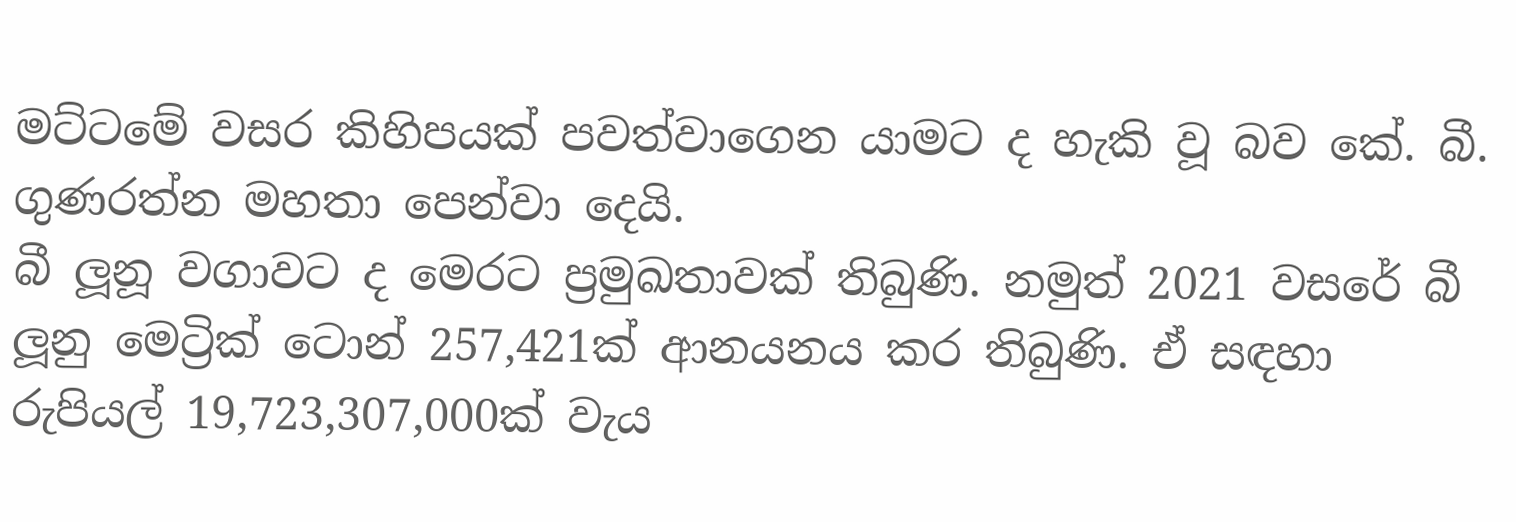මට්ටමේ වසර කිහිපයක් පවත්වාගෙන යාමට ද හැකි වූ බව කේ. බී. ගුණරත්න මහතා පෙන්වා දෙයි.
බී ලූනූ වගාවට ද මෙරට ප්‍රමුඛතාවක් තිබුණි. නමුත් 2021 වසරේ බී ලූනු මෙට්‍රික් ටොන් 257,421ක් ආනයනය කර තිබුණි. ඒ සඳහා රුපියල් 19,723,307,000ක් වැය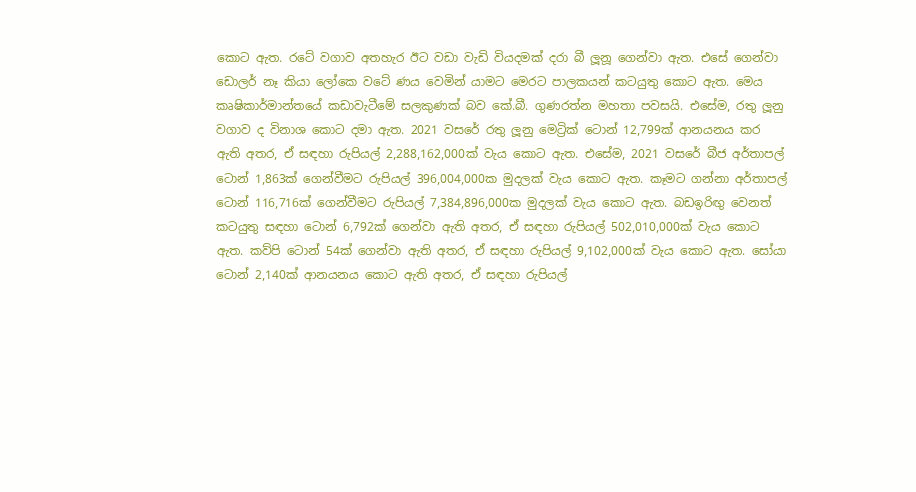කොට ඇත. රටේ වගාව අතහැර ඊට වඩා වැඩි වියදමක් දරා බී ලූනූ ගෙන්වා ඇත. එසේ ගෙන්වා ඩොලර් නෑ කියා ලෝකෙ වටේ ණය වෙමින් යාමට මෙරට පාලකයන් කටයුතු කොට ඇත. මෙය කෘෂිකාර්මාන්තයේ කඩාවැටීමේ සලකුණක් බව කේ.බී. ගුණරත්න මහතා පවසයි. එසේම, රතු ලූනු වගාව ද විනාශ කොට දමා ඇත. 2021 වසරේ රතු ලූනු මෙට්‍රික් ටොන් 12,799ක් ආනයනය කර ඇති අතර, ඒ සඳහා රුපියල් 2,288,162,000ක් වැය කොට ඇත. එසේම, 2021 වසරේ බීජ අර්තාපල් ටොන් 1,863ක් ගෙන්වීමට රුපියල් 396,004,000ක මුදලක් වැය කොට ඇත. කෑමට ගන්නා අර්තාපල් ටොන් 116,716ක් ගෙන්වීමට රුපියල් 7,384,896,000ක මුදලක් වැය කොට ඇත. බඩඉරිඟු වෙනත් කටයුතු සඳහා ටොන් 6,792ක් ගෙන්වා ඇති අතර, ඒ සඳහා රුපියල් 502,010,000ක් වැය කොට ඇත. කව්පි ටොන් 54ක් ගෙන්වා ඇති අතර, ඒ සඳහා රුපියල් 9,102,000ක් වැය කොට ඇත. සෝයා ටොන් 2,140ක් ආනයනය කොට ඇති අතර, ඒ සඳහා රුපියල්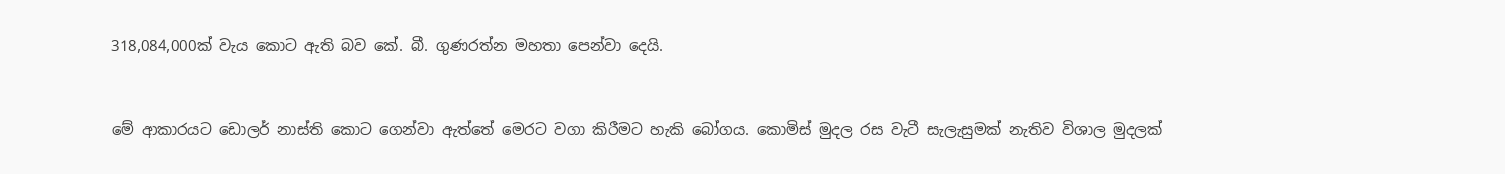318,084,000ක් වැය කොට ඇති බව කේ. බී. ගුණරත්න මහතා පෙන්වා දෙයි.


මේ ආකාරයට ඩොලර් නාස්ති කොට ගෙන්වා ඇත්තේ මෙරට වගා කිරීමට හැකි බෝගය. කොමිස් මුදල රස වැටී සැලැසුමක් නැතිව විශාල මුදලක්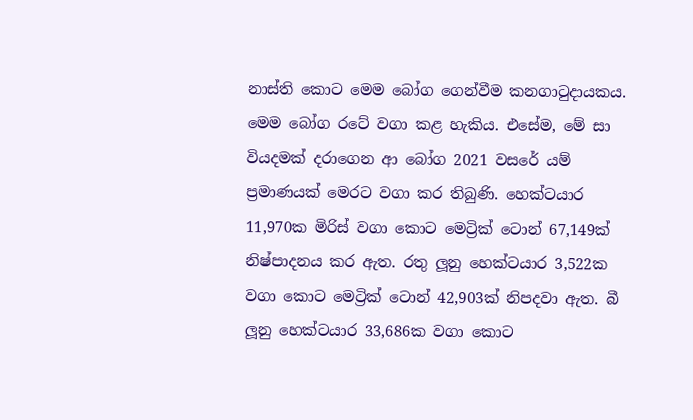නාස්ති කොට මෙම බෝග ගෙන්වීම කනගාටුදායකය. මෙම බෝග රටේ වගා කළ හැකිය. එසේම, මේ සා වියදමක් දරාගෙන ආ බෝග 2021 වසරේ යම් ප්‍රමාණයක් මෙරට වගා කර තිබුණි. හෙක්ටයාර 11,970ක මිරිස් වගා කොට මෙට්‍රික් ටොන් 67,149ක් නිෂ්පාදනය කර ඇත. රතු ලූනු හෙක්ටයාර 3,522ක වගා කොට මෙට්‍රික් ටොන් 42,903ක් නිපදවා ඇත. බී ලූනු හෙක්ටයාර 33,686ක වගා කොට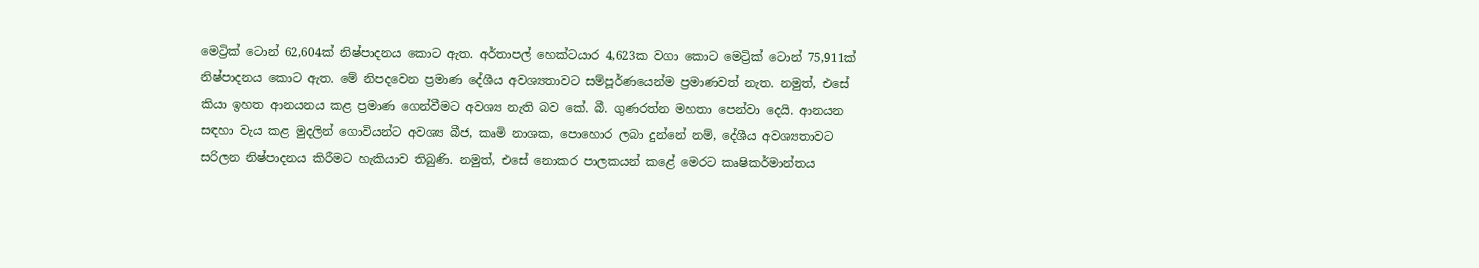මෙට්‍රික් ටොන් 62,604ක් නිෂ්පාදනය කොට ඇත. අර්තාපල් හෙක්ටයාර 4,623ක වගා කොට මෙට්‍රික් ටොන් 75,911ක් නිෂ්පාදනය කොට ඇත. මේ නිපදවෙන ප්‍රමාණ දේශීය අවශ්‍යතාවට සම්පූර්ණයෙන්ම ප්‍රමාණවත් නැත. නමුත්, එසේ කියා ඉහත ආනයනය කළ ප්‍රමාණ ගෙන්වීමට අවශ්‍ය නැති බව කේ. බී. ගුණරත්න මහතා පෙන්වා දෙයි. ආනයන සඳහා වැය කළ මුදලින් ගොවියන්ට අවශ්‍ය බීජ, කෘමි නාශක, පොහොර ලබා දුන්නේ නම්, දේශීය අවශ්‍යතාවට සරිලන නිෂ්පාදනය කිරීමට හැකියාව තිබුණි. නමුත්, එසේ නොකර පාලකයන් කළේ මෙරට කෘෂිකර්මාන්තය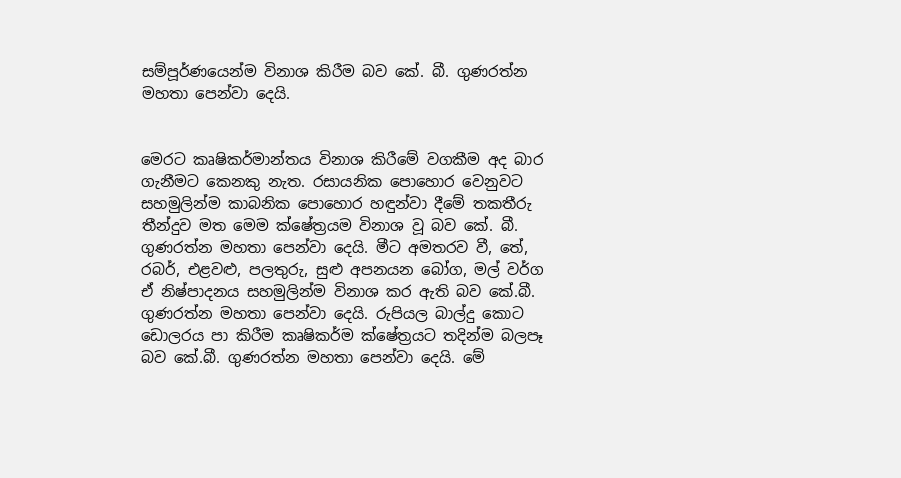සම්පූර්ණයෙන්ම විනාශ කිරීම බව කේ. බී. ගුණරත්න මහතා පෙන්වා දෙයි.


මෙරට කෘෂිකර්මාන්තය විනාශ කිරීමේ වගකීම අද බාර ගැනීමට කෙනකු නැත. රසායනික පොහොර වෙනුවට සහමුලින්ම කාබනික පොහොර හඳුන්වා දීමේ තකතීරු තීන්දුව මත මෙම ක්ෂේත්‍රයම විනාශ වූ බව කේ. බී. ගුණරත්න මහතා පෙන්වා දෙයි. මීට අමතරව වී, තේ, රබර්, එළවළු, පලතුරු, සුළු අපනයන බෝග, මල් වර්ග ඒ නිෂ්පාදනය සහමුලින්ම විනාශ කර ඇති බව කේ.බී. ගුණරත්න මහතා පෙන්වා දෙයි. රුපියල බාල්දු කොට ඩොලරය පා කිරීම කෘෂිකර්ම ක්ෂේත්‍රයට තදින්ම බලපෑ බව කේ.බී. ගුණරත්න මහතා පෙන්වා දෙයි. මේ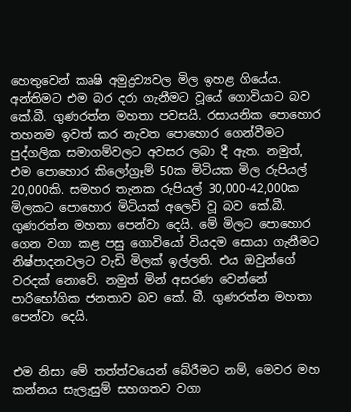හෙතුවෙන් කෘෂි අමුද්‍රව්‍යවල මිල ඉහළ ගියේය. අන්තිමට එම බර දරා ගැනීමට වූයේ ගොවියාට බව කේ.බී. ගුණරත්න මහතා පවසයි. රසායනික පොහොර තහනම ඉවත් කර නැවත පොහොර ගෙන්වීමට පුද්ගලික සමාගම්වලට අවසර ලබා දී ඇත. නමුත්, එම පොහොර කිලෝග්‍රෑම් 50ක මිටියක මිල රුපියල් 20,000කි. සමහර තැනක රුපියල් 30,000-42,000ක මිලකට පොහොර මිටියක් අලෙවි වූ බව කේ.බී. ගුණරත්න මහතා පෙන්වා දෙයි. මේ මිලට පොහොර ගෙන වගා කළ පසු ගොවියෝ වියදම සොයා ගැනීමට නිෂ්පාදනවලට වැඩි මිලක් ඉල්ලති. එය ඔවුන්ගේ වරදක් නොවේ. නමුත් මින් අසරණ වෙන්නේ පාරිභෝගික ජනතාව බව කේ. බී. ගුණරත්න මහතා පෙන්වා දෙයි.


එම නිසා මේ තත්ත්වයෙන් බේරීමට නම්, මෙවර මහ කන්නය සැලැසුම් සහගතව වගා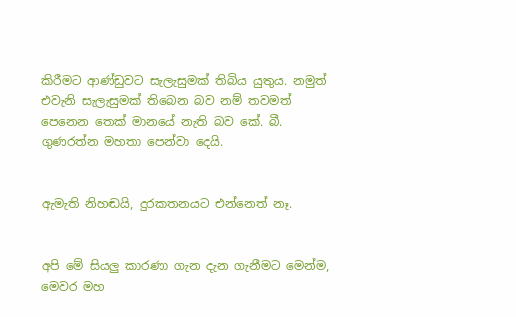කිරීමට ආණ්ඩුවට සැලැසුමක් තිබිය යුතුය. නමුත් එවැනි සැලැසුමක් තිබෙන බව නම් තවමත් පෙනෙන තෙක් මානයේ නැති බව කේ. බී. ගුණරත්න මහතා පෙන්වා දෙයි.


ඇමැති නිහඬයි, දුරකතනයට එන්නෙත් නෑ.


අපි මේ සියලු‍ කාරණා ගැන දැන ගැනීමට මෙන්ම, මෙවර මහ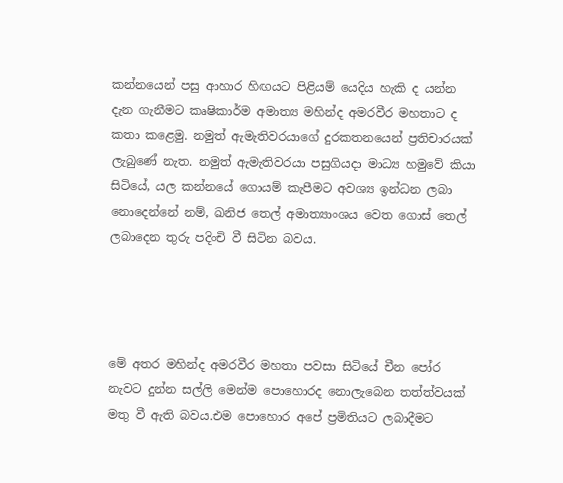කන්නයෙන් පසු ආහාර හිඟයට පිළියම් යෙදිය හැකි ද යන්න දැන ගැනීමට කෘෂිකාර්ම අමාත්‍ය මහින්ද අමරවීර මහතාට ද කතා කළෙමු. නමුත් ඇමැතිවරයාගේ දුරකතනයෙන් ප්‍රතිචාරයක් ලැබුණේ නැත. නමුත් ඇමැතිවරයා පසුගියදා මාධ්‍ය හමුවේ කියා සිටියේ, යල කන්නයේ ගොයම් කැපීමට අවශ්‍ය ඉන්ධන ලබා නොදෙන්නේ නම්, ඛනිජ තෙල් අමාත්‍යාංශය වෙත ගොස් තෙල් ලබාදෙන තුරු පදිංචි වී සිටින බවය.




මේ අතර මහින්ද අමරවීර මහතා පවසා සිටියේ චීන පෝර නැවට දුන්න සල්ලි මෙන්ම පොහොරද නොලැබෙන තත්ත්වයක් මතු වී ඇති බවය.එම පොහොර අපේ ප්‍රමිතියට ලබාදීමට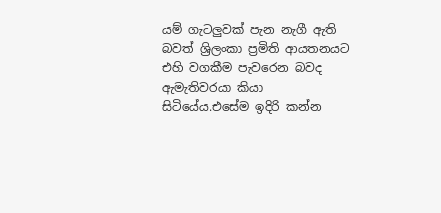යම් ගැටලුවක් පැන නැගී ඇති බවත් ශ්‍රිලංකා ප්‍රමිති ආයතනයට එහි වගකීම පැවරෙන බවද ඇමැතිවරයා කියා සිටියේය.එසේම ඉදිරි කන්න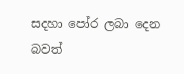සදහා පෝර ලබා දෙන බවත්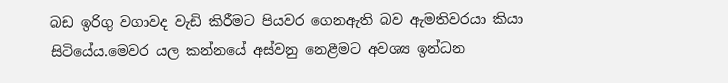බඩ ඉරිගු වගාවද වැඩි කිරීමට පියවර ගෙනඇති බව ඇමතිවරයා කියා සිටියේය.මෙවර යල කන්නයේ අස්වනු නෙළීමට අවශ්‍ය ඉන්ධන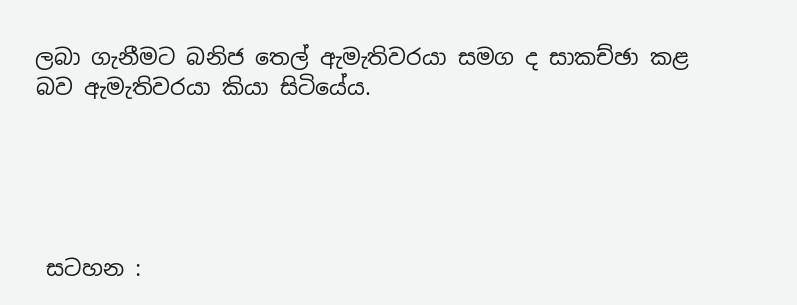ලබා ගැනීමට බනිජ තෙල් ඇමැතිවරයා සමග ද සාකච්ඡා කළ බව ඇමැතිවරයා කියා සිටියේය.





 සටහන :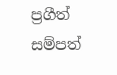ප්‍රගීත් සම්පත්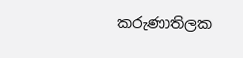කරුණාතිලක